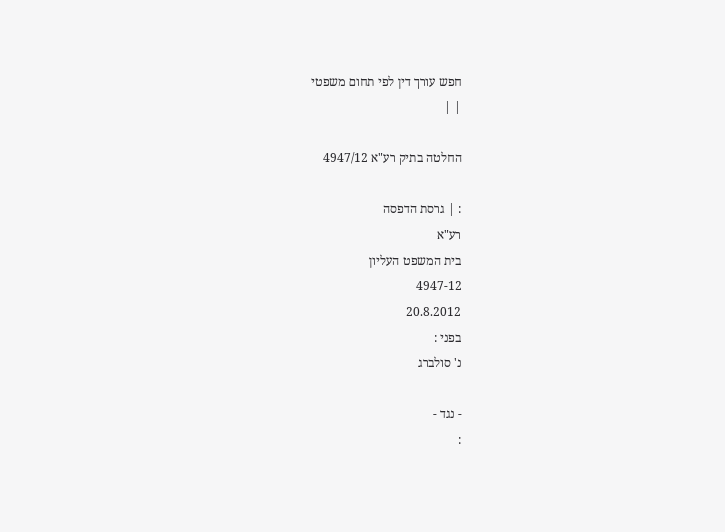חפש עורך דין לפי תחום משפטי
| |

החלטה בתיק רע"א 4947/12

: | גרסת הדפסה
רע"א
בית המשפט העליון
4947-12
20.8.2012
בפני :
נ' סולברג

- נגד -
: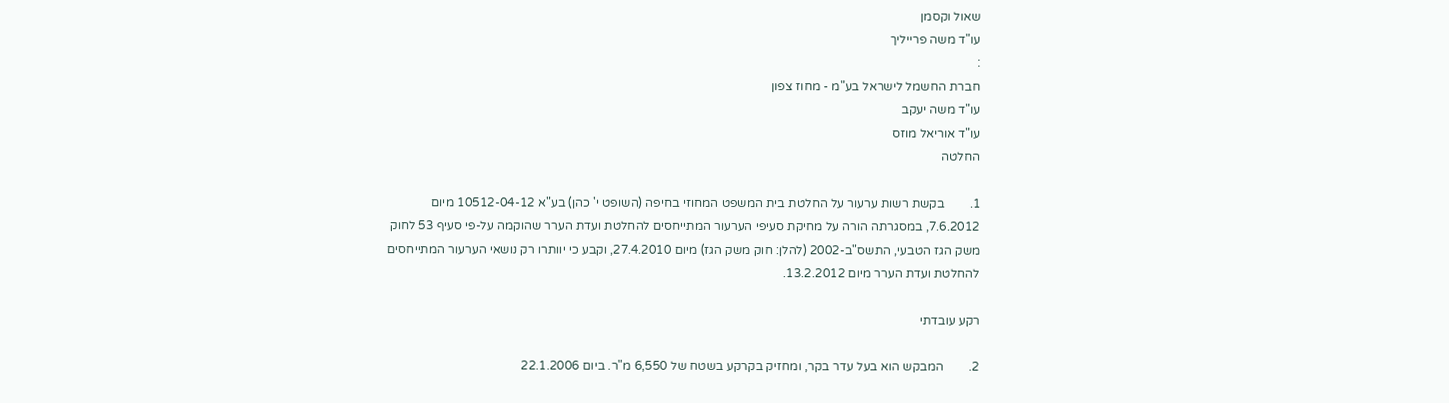שאול וקסמן
עו"ד משה פרייליך
:
חברת החשמל לישראל בע"מ - מחוז צפון
עו"ד משה יעקב
עו"ד אוריאל מוזס
החלטה

1.        בקשת רשות ערעור על החלטת בית המשפט המחוזי בחיפה (השופט י' כהן) בע"א 10512-04-12 מיום 7.6.2012, במסגרתה הורה על מחיקת סעיפי הערעור המתייחסים להחלטת ועדת הערר שהוקמה על-פי סעיף 53 לחוק משק הגז הטבעי, התשס"ב-2002 (להלן: חוק משק הגז) מיום 27.4.2010, וקבע כי יוותרו רק נושאי הערעור המתייחסים להחלטת ועדת הערר מיום 13.2.2012.

רקע עובדתי

2.        המבקש הוא בעל עדר בקר, ומחזיק בקרקע בשטח של 6,550 מ"ר. ביום 22.1.2006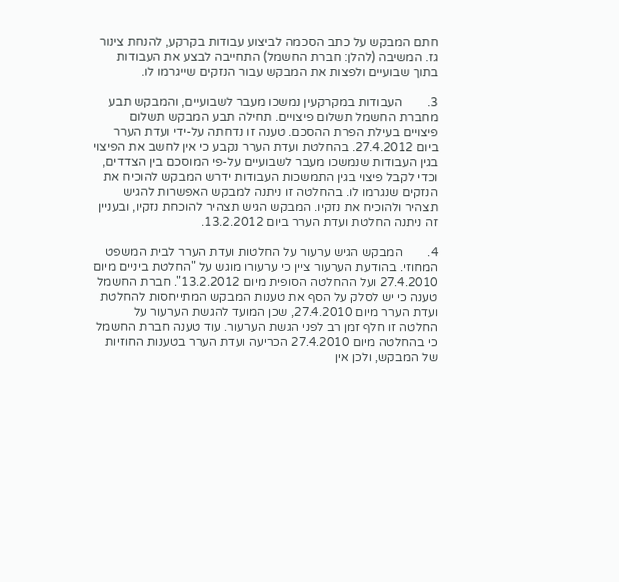חתם המבקש על כתב הסכמה לביצוע עבודות בקרקע, להנחת צינור גז. המשיבה (להלן: חברת החשמל) התחייבה לבצע את העבודות בתוך שבועיים ולפצות את המבקש עבור הנזקים שייגרמו לו.

3.        העבודות במקרקעין נמשכו מעבר לשבועיים, והמבקש תבע מחברת החשמל תשלום פיצויים. תחילה תבע המבקש תשלום פיצויים בעילת הפרת ההסכם. טענה זו נדחתה על-ידי ועדת הערר ביום 27.4.2012. בהחלטת ועדת הערר נקבע כי אין לחשב את הפיצוי בגין העבודות שנמשכו מעבר לשבועיים על-פי המוסכם בין הצדדים, וכדי לקבל פיצוי בגין התמשכות העבודות ידרש המבקש להוכיח את הנזקים שנגרמו לו. בהחלטה זו ניתנה למבקש האפשרות להגיש תצהיר ולהוכיח את נזקיו. המבקש הגיש תצהיר להוכחת נזקיו, ובעניין זה ניתנה החלטת ועדת הערר ביום 13.2.2012.

4.        המבקש הגיש ערעור על החלטות ועדת הערר לבית המשפט המחוזי. בהודעת הערעור ציין כי ערעורו מוגש על "החלטת ביניים מיום 27.4.2010 ועל ההחלטה הסופית מיום 13.2.2012". חברת החשמל טענה כי יש לסלק על הסף את טענות המבקש המתייחסות להחלטת ועדת הערר מיום 27.4.2010, שכן המועד להגשת הערעור על החלטה זו חלף זמן רב לפני הגשת הערעור. עוד טענה חברת החשמל כי בהחלטה מיום 27.4.2010 הכריעה ועדת הערר בטענות החוזיות של המבקש, ולכן אין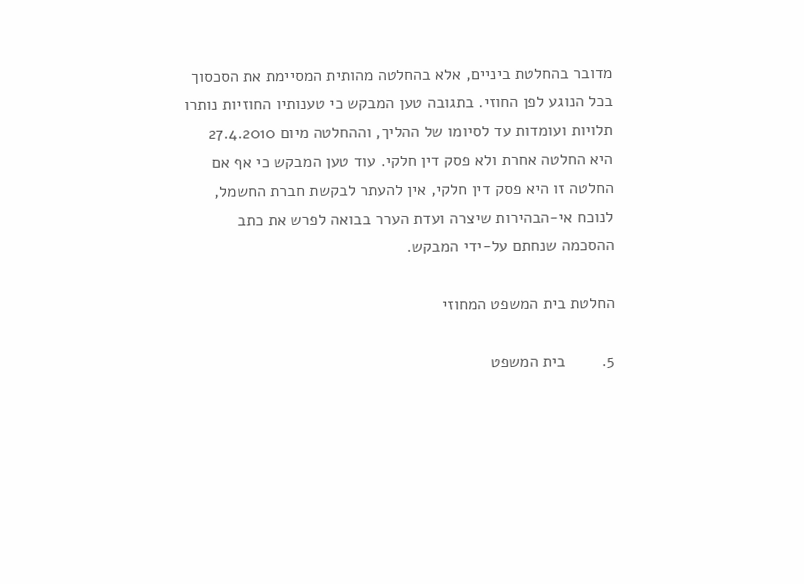מדובר בהחלטת ביניים, אלא בהחלטה מהותית המסיימת את הסכסוך בכל הנוגע לפן החוזי. בתגובה טען המבקש כי טענותיו החוזיות נותרו תלויות ועומדות עד לסיומו של ההליך, וההחלטה מיום 27.4.2010 היא החלטה אחרת ולא פסק דין חלקי. עוד טען המבקש כי אף אם החלטה זו היא פסק דין חלקי, אין להעתר לבקשת חברת החשמל, לנוכח אי-הבהירות שיצרה ועדת הערר בבואה לפרש את כתב ההסכמה שנחתם על-ידי המבקש.

החלטת בית המשפט המחוזי

5.        בית המשפט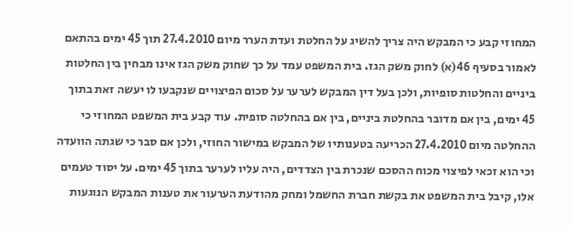המחוזי קבע כי המבקש היה צריך להשיג על החלטת ועדת הערר מיום 27.4.2010 תוך 45 ימים בהתאם לאמור בסעיף 46(א) לחוק משק הגז. בית המשפט עמד על כך שחוק משק הגז אינו מבחין בין החלטות ביניים והחלטות סופיות, ולכן בעל דין המבקש לערער על סכום הפיצויים שנקבעו לו יעשה זאת בתוך 45 ימים, בין אם מדובר בהחלטת ביניים, בין אם בהחלטה סופית. עוד קבע בית המשפט המחוזי כי ההחלטה מיום 27.4.2010 הכריעה בטענותיו של המבקש במישור החוזי, ולכן אם סבר כי שגתה הוועדה וכי הוא זכאי לפיצוי מכוח ההסכם שנכרת בין הצדדים, היה עליו לערער בתוך 45 ימים. על יסוד טעמים אלו, קיבל בית המשפט את בקשת חברת החשמל ומחק מהודעת הערעור את טענות המבקש הנוגעות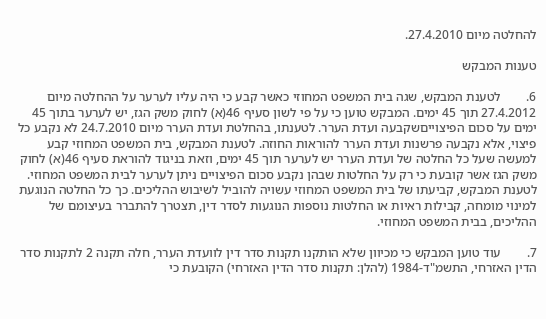להחלטה מיום 27.4.2010.

טענות המבקש

6.        לטענת המבקש, שגה בית המשפט המחוזי כאשר קבע כי היה עליו לערער על ההחלטה מיום 27.4.2012 תוך 45 ימים. המבקש טוען כי על פי לשון סעיף 46(א) לחוק משק הגז, יש לערער בתוך 45 ימים על סכום הפיצוייםשקבעה ועדת הערר. לטענתו, בהחלטת ועדת הערר מיום 24.7.2010 לא נקבע כל פיצוי, אלא נקבעה פרשנות ועדת הערר להוראות החוזה. לטענת המבקש, בית המשפט המחוזי קבע למעשה שעל כל החלטה של ועדת הערר יש לערער תוך 45 ימים, וזאת בניגוד להוראת סעיף 46(א) לחוק משק הגז אשר קובעת כי רק על החלטות שבהן נקבע סכום הפיצויים ניתן לערער לבית המשפט המחוזי. לטענת המבקש, קביעתו של בית המשפט המחוזי עשויה להוביל לשיבוש ההליכים. כך כל החלטה הנוגעת למינוי מומחה, קבילות ראיות או החלטות נוספות הנוגעות לסדר דין, תצטרך להתברר בעיצומם של ההליכים, בבית המשפט המחוזי.

7.        עוד טוען המבקש כי מכיוון שלא הותקנו תקנות סדר דין לוועדת הערר, חלה תקנה 2 לתקנות סדר הדין האזרחי, התשמ"ד-1984 (להלן: תקנות סדר הדין האזרחי) הקובעת כי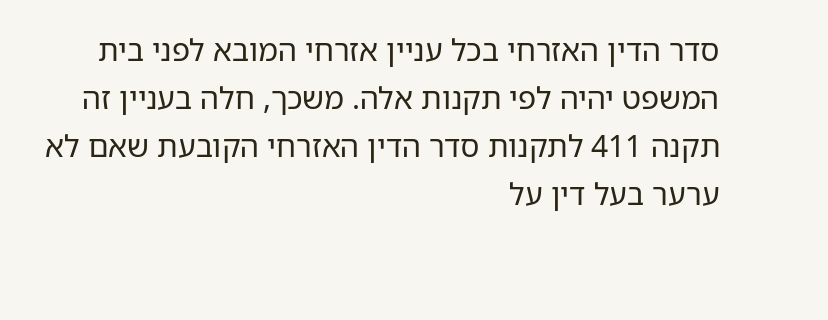סדר הדין האזרחי בכל עניין אזרחי המובא לפני בית המשפט יהיה לפי תקנות אלה. משכך, חלה בעניין זה תקנה 411 לתקנות סדר הדין האזרחי הקובעת שאם לא ערער בעל דין על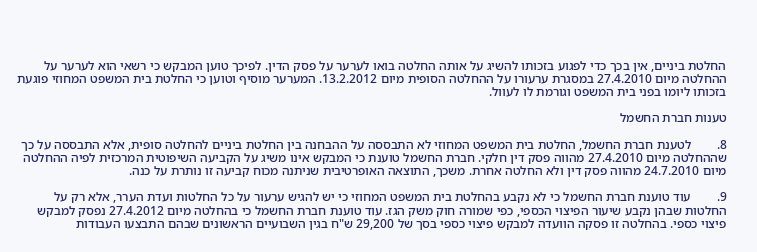החלטת ביניים, אין בכך כדי לפגוע בזכותו להשיג על אותה החלטה בואו לערער על פסק הדין. לפיכך טוען המבקש כי רשאי הוא לערער על ההחלטה מיום 27.4.2010 במסגרת ערעורו על ההחלטה הסופית מיום 13.2.2012. המערער מוסיף וטוען כי החלטת בית המשפט המחוזי פוגעת בזכותו ליומו בפני בית המשפט וגורמת לו לעוול.

טענות חברת החשמל

8.        לטענת חברת החשמל, החלטת בית המשפט המחוזי לא התבססה על ההבחנה בין החלטת ביניים להחלטה סופית, אלא התבססה על כך שההחלטה מיום 27.4.2010 מהווה פסק דין חלקי. חברת החשמל טוענת כי המבקש אינו משיג על הקביעה השיפוטית המרכזית לפיה ההחלטה מיום 24.7.2010 מהווה פסק דין ולא החלטה אחרת. משכך, התוצאה האופרטיבית שניתנה מכוח קביעה זו נותרת על כנה.

9.        עוד טוענת חברת החשמל כי לא נקבע בהחלטת בית המשפט המחוזי כי יש להגיש ערעור על כל החלטות ועדת הערר, אלא רק על החלטות שבהן נקבע שיעור הפיצוי הכספי, כפי שמורה חוק משק הגז. עוד טוענת חברת החשמל כי בהחלטה מיום 27.4.2012 נפסק למבקש פיצוי כספי. בהחלטה זו פסקה הוועדה למבקש פיצוי כספי בסך של 29,200 ש"ח בגין השבועיים הראשונים שבהם התבצעו העבודות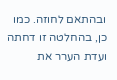ובהתאם לחוזה. כמו כן, בהחלטה זו דחתה ועדת הערר את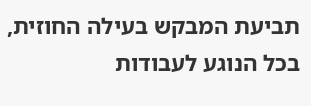תביעת המבקש בעילה החוזית, בכל הנוגע לעבודות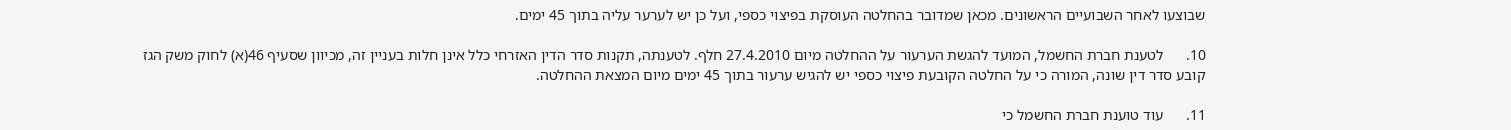שבוצעו לאחר השבועיים הראשונים. מכאן שמדובר בהחלטה העוסקת בפיצוי כספי, ועל כן יש לערער עליה בתוך 45 ימים.

10.      לטענת חברת החשמל, המועד להגשת הערעור על ההחלטה מיום 27.4.2010 חלף. לטענתה, תקנות סדר הדין האזרחי כלל אינן חלות בעניין זה, מכיוון שסעיף 46(א) לחוק משק הגז קובע סדר דין שונה, המורה כי על החלטה הקובעת פיצוי כספי יש להגיש ערעור בתוך 45 ימים מיום המצאת ההחלטה.

11.      עוד טוענת חברת החשמל כי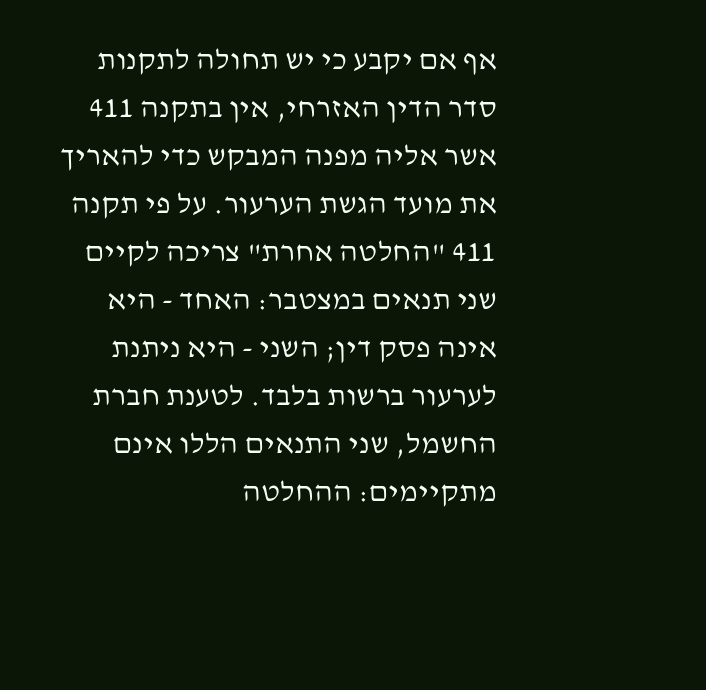אף אם יקבע כי יש תחולה לתקנות סדר הדין האזרחי, אין בתקנה 411 אשר אליה מפנה המבקש כדי להאריך את מועד הגשת הערעור. על פי תקנה 411 "החלטה אחרת" צריכה לקיים שני תנאים במצטבר: האחד - היא אינה פסק דין; השני - היא ניתנת לערעור ברשות בלבד. לטענת חברת החשמל, שני התנאים הללו אינם מתקיימים: ההחלטה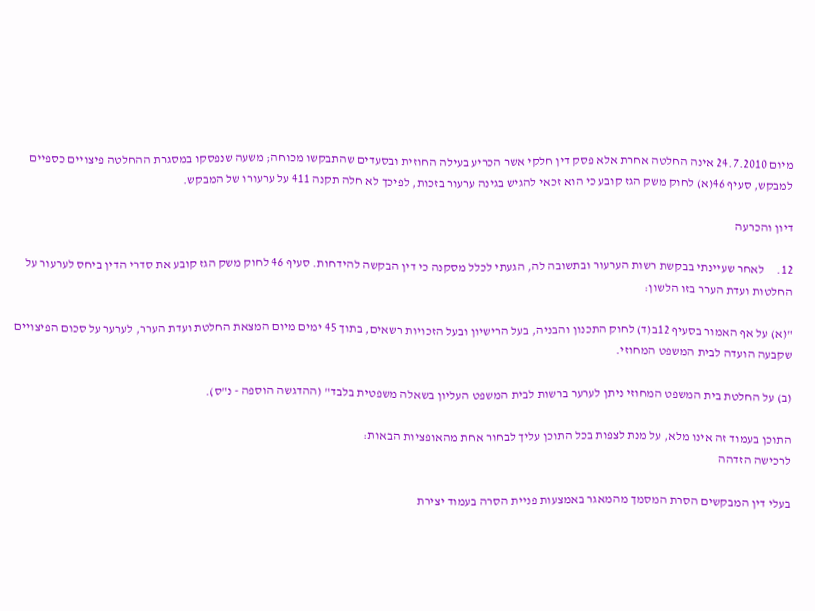מיום 24.7.2010 אינה החלטה אחרת אלא פסק דין חלקי אשר הכריע בעילה החוזית ובסעדים שהתבקשו מכוחה; משעה שנפסקו במסגרת ההחלטה פיצויים כספיים למבקש, סעיף 46(א) לחוק משק הגז קובע כי הוא זכאי להגיש בגינה ערעור בזכות, לפיכך לא חלה תקנה 411 על ערעורו של המבקש.

דיון והכרעה

12.     לאחר שעיינתי בבקשת רשות הערעור ובתשובה לה, הגעתי לכלל מסקנה כי דין הבקשה להידחות. סעיף 46 לחוק משק הגז קובע את סדרי הדין ביחס לערעור על החלטות ועדת הערר בזו הלשון:

"(א) על אף האמור בסעיף 12ב(ד) לחוק התכנון והבניה, בעל הרישיון ובעל הזכויות רשאים, בתוך 45 ימים מיום המצאת החלטת ועדת הערר, לערער על סכום הפיצויים שקבעה הועדה לבית המשפט המחוזי.

(ב) על החלטת בית המשפט המחוזי ניתן לערער ברשות לבית המשפט העליון בשאלה משפטית בלבד" (ההדגשה הוספה - נ"ס).

התוכן בעמוד זה אינו מלא, על מנת לצפות בכל התוכן עליך לבחור אחת מהאופציות הבאות:
לרכישה הזדהה

בעלי דין המבקשים הסרת המסמך מהמאגר באמצעות פניית הסרה בעמוד יצירת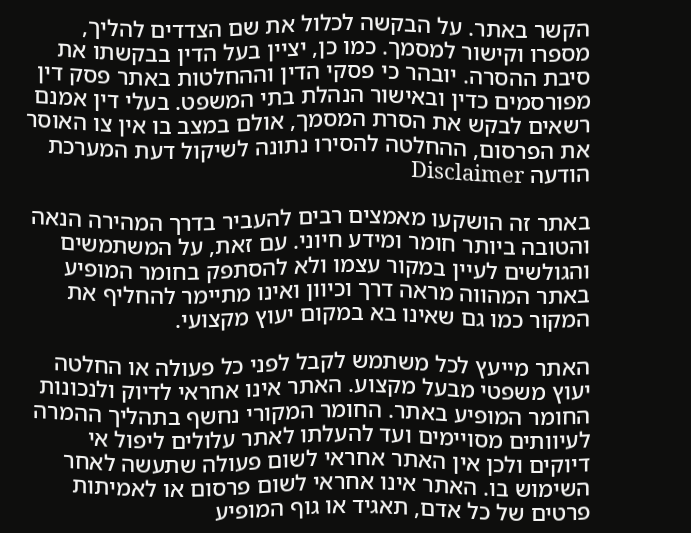הקשר באתר. על הבקשה לכלול את שם הצדדים להליך, מספרו וקישור למסמך. כמו כן, יציין בעל הדין בבקשתו את סיבת ההסרה. יובהר כי פסקי הדין וההחלטות באתר פסק דין מפורסמים כדין ובאישור הנהלת בתי המשפט. בעלי דין אמנם רשאים לבקש את הסרת המסמך, אולם במצב בו אין צו האוסר את הפרסום, ההחלטה להסירו נתונה לשיקול דעת המערכת
הודעה Disclaimer

באתר זה הושקעו מאמצים רבים להעביר בדרך המהירה הנאה והטובה ביותר חומר ומידע חיוני. עם זאת, על המשתמשים והגולשים לעיין במקור עצמו ולא להסתפק בחומר המופיע באתר המהווה מראה דרך וכיוון ואינו מתיימר להחליף את המקור כמו גם שאינו בא במקום יעוץ מקצועי.

האתר מייעץ לכל משתמש לקבל לפני כל פעולה או החלטה יעוץ משפטי מבעל מקצוע. האתר אינו אחראי לדיוק ולנכונות החומר המופיע באתר. החומר המקורי נחשף בתהליך ההמרה לעיוותים מסויימים ועד להעלתו לאתר עלולים ליפול אי דיוקים ולכן אין האתר אחראי לשום פעולה שתעשה לאחר השימוש בו. האתר אינו אחראי לשום פרסום או לאמיתות פרטים של כל אדם, תאגיד או גוף המופיע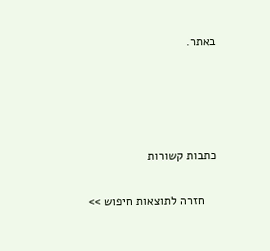באתר.




כתבות קשורות

    חזרה לתוצאות חיפוש >>